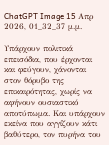ChatGPT Image 15 Απρ 2026, 01_32_37 μ.μ.

Υπάρχουν πολιτικά επεισόδια, που έρχονται και φεύγουν, χάνονται στον θόρυβο της επικαιρότητας, χωρίς να αφήνουν ουσιαστικό αποτύπωμα. Και υπάρχουν εκείνα που αγγίζουν κάτι βαθύτερο, τον πυρήνα του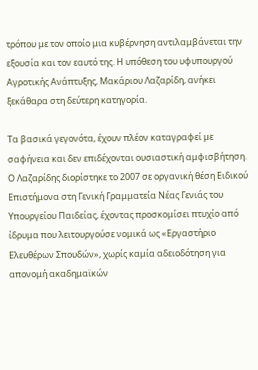τρόπου με τον οποίο μια κυβέρνηση αντιλαμβάνεται την εξουσία και τον εαυτό της. Η υπόθεση του υφυπουργού Αγροτικής Ανάπτυξης, Μακάριου Λαζαρίδη, ανήκει ξεκάθαρα στη δεύτερη κατηγορία.

Τα βασικά γεγονότα, έχουν πλέον καταγραφεί με σαφήνεια και δεν επιδέχονται ουσιαστική αμφισβήτηση. Ο Λαζαρίδης διορίστηκε το 2007 σε οργανική θέση Ειδικού Επιστήμονα στη Γενική Γραμματεία Νέας Γενιάς του Υπουργείου Παιδείας, έχοντας προσκομίσει πτυχίο από ίδρυμα που λειτουργούσε νομικά ως «Εργαστήριο Ελευθέρων Σπουδών», χωρίς καμία αδειοδότηση για απονομή ακαδημαϊκών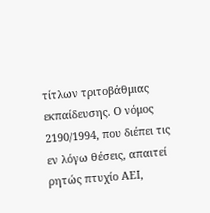τίτλων τριτοβάθμιας εκπαίδευσης. Ο νόμος 2190/1994, που διέπει τις εν λόγω θέσεις, απαιτεί ρητώς πτυχίο ΑΕΙ,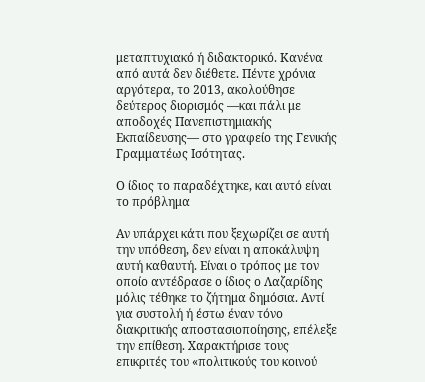μεταπτυχιακό ή διδακτορικό. Κανένα από αυτά δεν διέθετε. Πέντε χρόνια αργότερα, το 2013, ακολούθησε δεύτερος διορισμός —και πάλι με αποδοχές Πανεπιστημιακής Εκπαίδευσης— στο γραφείο της Γενικής Γραμματέως Ισότητας.

Ο ίδιος το παραδέχτηκε, και αυτό είναι το πρόβλημα

Αν υπάρχει κάτι που ξεχωρίζει σε αυτή την υπόθεση, δεν είναι η αποκάλυψη αυτή καθαυτή. Είναι ο τρόπος με τον οποίο αντέδρασε ο ίδιος ο Λαζαρίδης μόλις τέθηκε το ζήτημα δημόσια. Αντί για συστολή ή έστω έναν τόνο διακριτικής αποστασιοποίησης, επέλεξε την επίθεση. Χαρακτήρισε τους επικριτές του «πολιτικούς του κοινού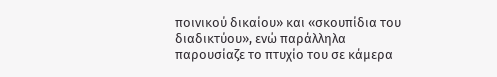ποινικού δικαίου» και «σκουπίδια του διαδικτύου», ενώ παράλληλα παρουσίαζε το πτυχίο του σε κάμερα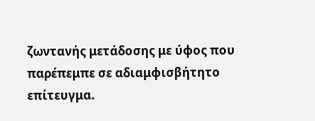ζωντανής μετάδοσης με ύφος που παρέπεμπε σε αδιαμφισβήτητο επίτευγμα.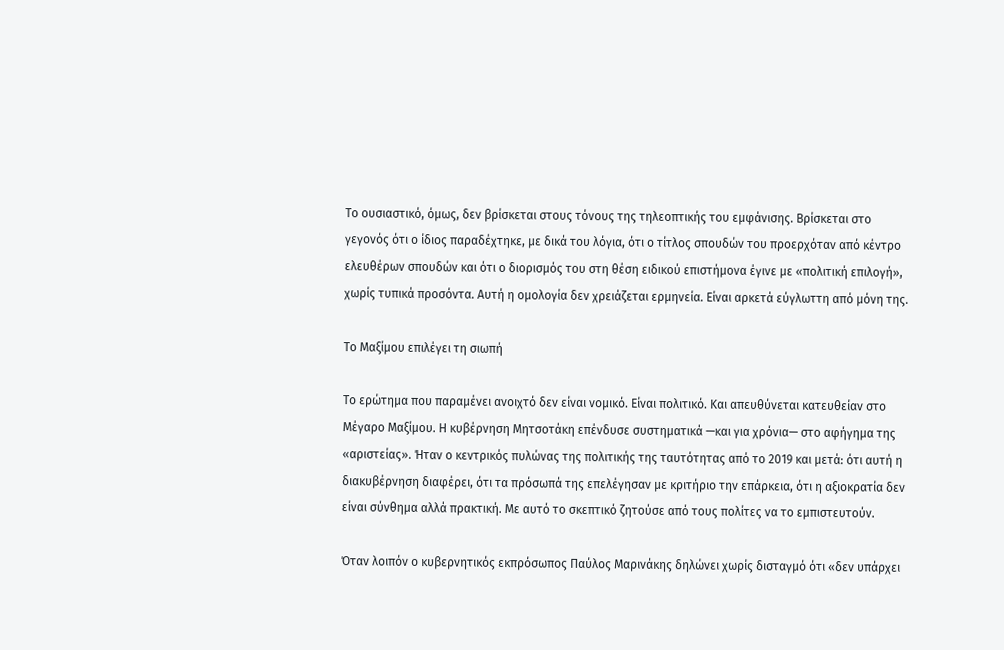Το ουσιαστικό, όμως, δεν βρίσκεται στους τόνους της τηλεοπτικής του εμφάνισης. Βρίσκεται στο γεγονός ότι ο ίδιος παραδέχτηκε, με δικά του λόγια, ότι ο τίτλος σπουδών του προερχόταν από κέντρο ελευθέρων σπουδών και ότι ο διορισμός του στη θέση ειδικού επιστήμονα έγινε με «πολιτική επιλογή», χωρίς τυπικά προσόντα. Αυτή η ομολογία δεν χρειάζεται ερμηνεία. Είναι αρκετά εύγλωττη από μόνη της.

Το Μαξίμου επιλέγει τη σιωπή

Το ερώτημα που παραμένει ανοιχτό δεν είναι νομικό. Είναι πολιτικό. Και απευθύνεται κατευθείαν στο Μέγαρο Μαξίμου. Η κυβέρνηση Μητσοτάκη επένδυσε συστηματικά —και για χρόνια— στο αφήγημα της «αριστείας». Ήταν ο κεντρικός πυλώνας της πολιτικής της ταυτότητας από το 2019 και μετά: ότι αυτή η διακυβέρνηση διαφέρει, ότι τα πρόσωπά της επελέγησαν με κριτήριο την επάρκεια, ότι η αξιοκρατία δεν είναι σύνθημα αλλά πρακτική. Με αυτό το σκεπτικό ζητούσε από τους πολίτες να το εμπιστευτούν.

Όταν λοιπόν ο κυβερνητικός εκπρόσωπος Παύλος Μαρινάκης δηλώνει χωρίς δισταγμό ότι «δεν υπάρχει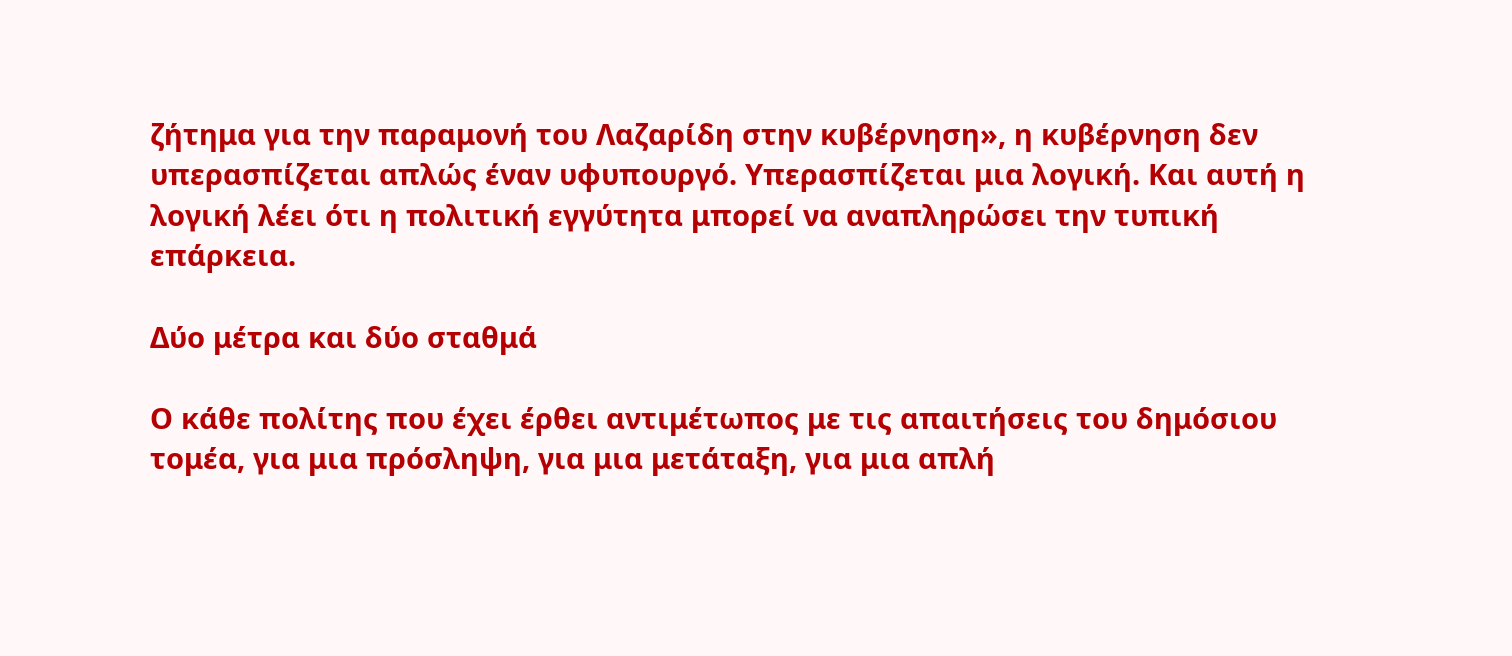ζήτημα για την παραμονή του Λαζαρίδη στην κυβέρνηση», η κυβέρνηση δεν υπερασπίζεται απλώς έναν υφυπουργό. Υπερασπίζεται μια λογική. Και αυτή η λογική λέει ότι η πολιτική εγγύτητα μπορεί να αναπληρώσει την τυπική επάρκεια.

Δύο μέτρα και δύο σταθμά

Ο κάθε πολίτης που έχει έρθει αντιμέτωπος με τις απαιτήσεις του δημόσιου τομέα, για μια πρόσληψη, για μια μετάταξη, για μια απλή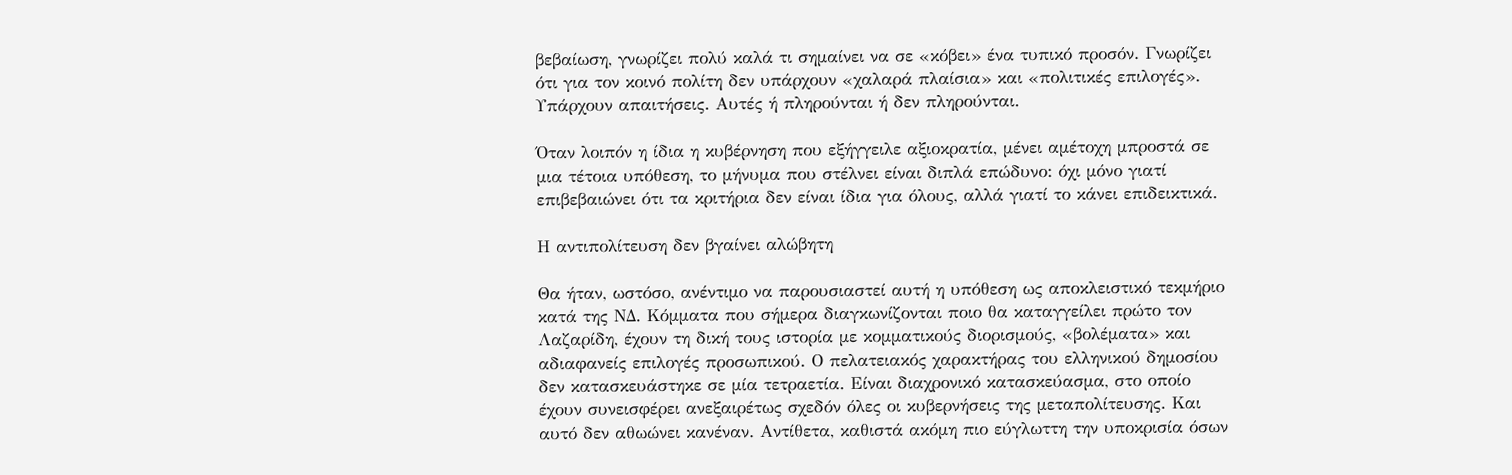βεβαίωση, γνωρίζει πολύ καλά τι σημαίνει να σε «κόβει» ένα τυπικό προσόν. Γνωρίζει ότι για τον κοινό πολίτη δεν υπάρχουν «χαλαρά πλαίσια» και «πολιτικές επιλογές». Υπάρχουν απαιτήσεις. Αυτές ή πληρούνται ή δεν πληρούνται.

Όταν λοιπόν η ίδια η κυβέρνηση που εξήγγειλε αξιοκρατία, μένει αμέτοχη μπροστά σε μια τέτοια υπόθεση, το μήνυμα που στέλνει είναι διπλά επώδυνο: όχι μόνο γιατί επιβεβαιώνει ότι τα κριτήρια δεν είναι ίδια για όλους, αλλά γιατί το κάνει επιδεικτικά.

Η αντιπολίτευση δεν βγαίνει αλώβητη

Θα ήταν, ωστόσο, ανέντιμο να παρουσιαστεί αυτή η υπόθεση ως αποκλειστικό τεκμήριο κατά της ΝΔ. Κόμματα που σήμερα διαγκωνίζονται ποιο θα καταγγείλει πρώτο τον Λαζαρίδη, έχουν τη δική τους ιστορία με κομματικούς διορισμούς, «βολέματα» και αδιαφανείς επιλογές προσωπικού. Ο πελατειακός χαρακτήρας του ελληνικού δημοσίου δεν κατασκευάστηκε σε μία τετραετία. Είναι διαχρονικό κατασκεύασμα, στο οποίο έχουν συνεισφέρει ανεξαιρέτως σχεδόν όλες οι κυβερνήσεις της μεταπολίτευσης. Και αυτό δεν αθωώνει κανέναν. Αντίθετα, καθιστά ακόμη πιο εύγλωττη την υποκρισία όσων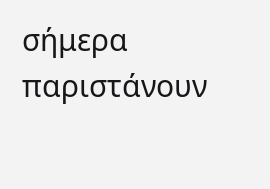σήμερα παριστάνουν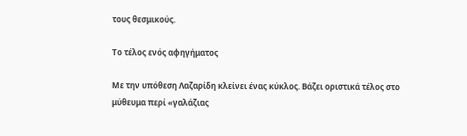τους θεσμικούς.

Το τέλος ενός αφηγήματος

Με την υπόθεση Λαζαρίδη κλείνει ένας κύκλος. Βάζει οριστικά τέλος στο μύθευμα περί «γαλάζιας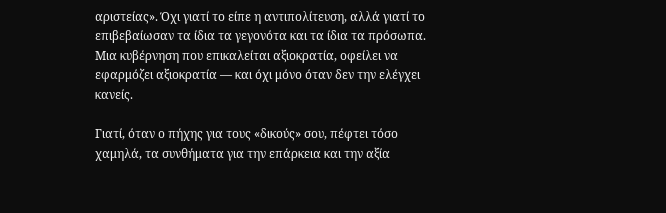αριστείας». Όχι γιατί το είπε η αντιπολίτευση, αλλά γιατί το επιβεβαίωσαν τα ίδια τα γεγονότα και τα ίδια τα πρόσωπα. Μια κυβέρνηση που επικαλείται αξιοκρατία, οφείλει να εφαρμόζει αξιοκρατία — και όχι μόνο όταν δεν την ελέγχει κανείς.

Γιατί, όταν ο πήχης για τους «δικούς» σου, πέφτει τόσο χαμηλά, τα συνθήματα για την επάρκεια και την αξία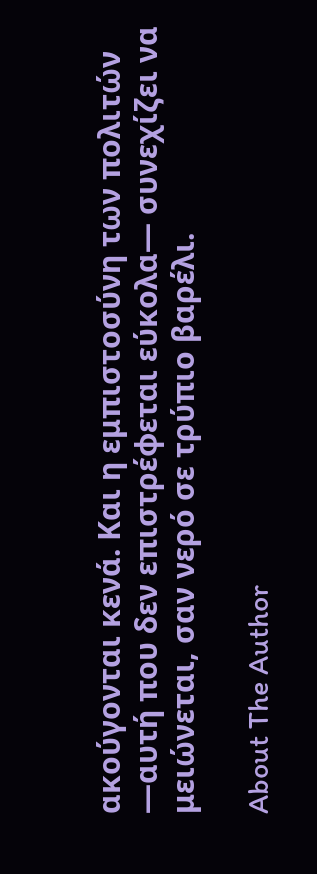ακούγονται κενά. Και η εμπιστοσύνη των πολιτών —αυτή που δεν επιστρέφεται εύκολα— συνεχίζει να μειώνεται, σαν νερό σε τρύπιο βαρέλι.

About The Author